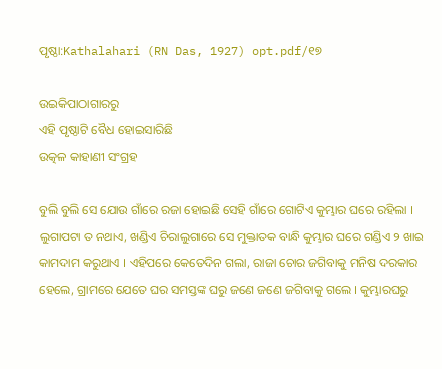ପୃଷ୍ଠା:Kathalahari (RN Das, 1927) opt.pdf/୧୭

ଉଇକିପାଠାଗାର‌ରୁ
ଏହି ପୃଷ୍ଠାଟି ବୈଧ ହୋଇସାରିଛି
ଉତ୍କଳ କାହାଣୀ ସଂଗ୍ରହ

ବୁଲି ବୁଲି ସେ ଯୋଉ ଗାଁରେ ରଜା ହୋଇଛି ସେହି ଗାଁରେ ଗୋଟିଏ କୁମ୍ଭାର ଘରେ ରହିଲା । ଲୁଗାପଟା ତ ନଥାଏ, ଖଣ୍ଡିଏ ଚିରାଲୁଗାରେ ସେ ମୁକ୍ତାତକ ବାନ୍ଧି କୁମ୍ଭାର ଘରେ ଗଣ୍ଡିଏ ୨ ଖାଇ କାମଦାମ କରୁଥାଏ । ଏହିପରେ କେତେଦିନ ଗଲା, ରାଜା ଚୋର ଜଗିବାକୁ ମନିଷ ଦରକାର ହେଲେ, ଗ୍ରାମରେ ଯେତେ ଘର ସମସ୍ତଙ୍କ ଘରୁ ଜଣେ ଜଣେ ଜଗିବାକୁ ଗଲେ । କୁମ୍ଭାରଘରୁ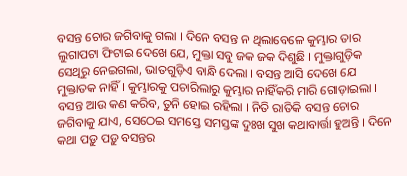ବସନ୍ତ ଚୋର ଜଗିବାକୁ ଗଲା । ଦିନେ ବସନ୍ତ ନ ଥିଲାବେଳେ କୁମ୍ଭାର ତାର ଲୁଗାପଟା ଫିଟାଇ ଦେଖେ ଯେ, ମୁକ୍ତା ସବୁ ଜକ ଜକ ଦିଶୁଛି । ମୁକ୍ତାଗୁଡ଼ିକ ସେଥିରୁ ନେଇଗଲା, ଭାତଗୁଡ଼ିଏ ବାନ୍ଧି ଦେଲା । ବସନ୍ତ ଆସି ଦେଖେ ଯେ ମୁକ୍ତାତକ ନାହିଁ । କୁମ୍ଭାରକୁ ପଚାରିଲାରୁ କୁମ୍ଭାର ନାହିଁକରି ମାରି ଗୋଡ଼ାଇଲା । ବସନ୍ତ ଆଉ କଣ କରିବ, ତୁନି ହୋଇ ରହିଲା । ନିତି ରାତିକି ବସନ୍ତ ଚୋର ଜଗିବାକୁ ଯାଏ, ସେଠେଇ ସମସ୍ତେ ସମସ୍ତଙ୍କ ଦୁଃଖ ସୁଖ କଥାବାର୍ତ୍ତା ହୁଅନ୍ତି । ଦିନେ କଥା ପଡ଼ୁ ପଡ଼ୁ ବସନ୍ତର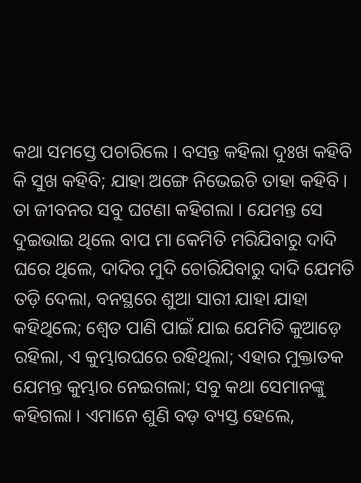କଥା ସମସ୍ତେ ପଚାରିଲେ । ବସନ୍ତ କ‌ହିଲା ଦୁଃଖ କ‌ହିବି କି ସୁଖ କ‌ହିବି; ଯାହା ଅଙ୍ଗେ ନିଭେଇଚି ତାହା କ‌ହିବି । ତା ଜୀବନର ସବୁ ଘଟଣା କ‌ହିଗଲା । ଯେମନ୍ତ ସେ ଦୁଇଭାଇ ଥିଲେ ବାପ ମା କେମିତି ମରିଯିବାରୁ ଦାଦି ଘରେ ଥିଲେ, ଦାଦିର ମୁଦି ଚୋରିଯିବାରୁ ଦାଦି ଯେମତି ତଡ଼ି ଦେଲା, ବନସ୍ଥରେ ଶୁଆ ସାରୀ ଯାହା ଯାହା କ‌ହିଥିଲେ; ଶ୍ୱେତ ପାଣି ପାଇଁ ଯାଇ ଯେମିତି କୁଆଡ଼େ ରହିଲା, ଏ କୁମ୍ଭାରଘରେ ରହିଥିଲା; ଏହାର ମୁକ୍ତାତକ ଯେମନ୍ତ କୁମ୍ଭାର ନେଇଗଲା; ସବୁ କଥା ସେମାନଙ୍କୁ କ‌ହିଗଲା । ଏମାନେ ଶୁଣି ବଡ଼ ବ୍ୟସ୍ତ ହେଲେ,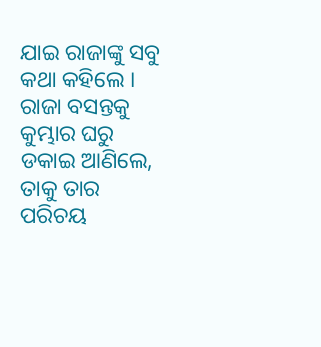ଯାଇ ରାଜାଙ୍କୁ ସବୁ କଥା କ‌ହିଲେ । ରାଜା ବସନ୍ତକୁ କୁମ୍ଭାର ଘରୁ ଡକାଇ ଆଣିଲେ, ତାକୁ ତାର ପରିଚୟ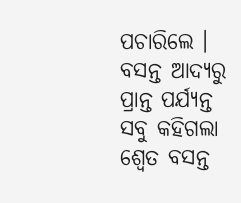ପଚାରିଲେ । ବସନ୍ତ ଆଦ୍ୟରୁ ପ୍ରାନ୍ତ ପର୍ଯ୍ୟନ୍ତ ସବୁ କ‌ହିଗଲା ଶ୍ୱେତ ବସନ୍ତ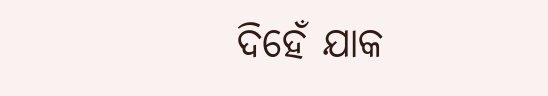ଦିହେଁ ଯାକ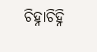ଚିହ୍ନାଚିହ୍ନି